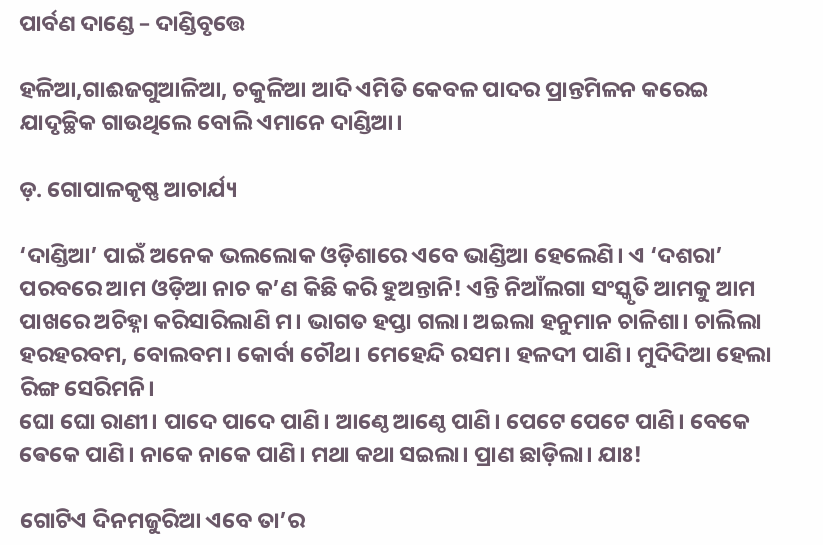ପାର୍ବଣ ଦାଣ୍ଡେ – ଦାଣ୍ଡିବୃତ୍ତେ

ହଳିଆ,ଗାଈଜଗୁଆଳିଆ, ଚକୁଳିଆ ଆଦି ଏମିତି କେବଳ ପାଦର ପ୍ରାନ୍ତମିଳନ କରେଇ ଯାଦୃଚ୍ଛିକ ଗାଉଥିଲେ ବୋଲି ଏମାନେ ଦାଣ୍ଡିଆ।

ଡ଼. ଗୋପାଳକୃଷ୍ଣ ଆଚାର୍ଯ୍ୟ

‘ଦାଣ୍ଡିଆ’ ପାଇଁ ଅନେକ ଭଲଲୋକ ଓଡ଼ିଶାରେ ଏବେ ଭାଣ୍ଡିଆ ହେଲେଣି। ଏ ‘ଦଶରା’ ପରବରେ ଆମ ଓଡ଼ିଆ ନାଚ କ’ଣ କିଛି କରି ହୁଅନ୍ତାନି! ଏନ୍ତି ନିଆଁଲଗା ସଂସ୍କୃତି ଆମକୁ ଆମ ପାଖରେ ଅଚିହ୍ନା କରିସାରିଲାଣି ମ। ଭାଗତ ହପ୍ତା ଗଲା। ଅଇଲା ହନୁମାନ ଚାଳିଶା। ଚାଲିଲା ହରହରବମ, ବୋଲବମ। କୋର୍ବା ଚୌଥ। ମେହେନ୍ଦି ରସମ। ହଳଦୀ ପାଣି। ମୁଦିଦିଆ ହେଲା ରିଙ୍ଗ ସେରିମନି।
ଘୋ ଘୋ ରାଣୀ। ପାଦେ ପାଦେ ପାଣି। ଆଣ୍ଠେ ଆଣ୍ଠେ ପାଣି। ପେଟେ ପେଟେ ପାଣି। ବେକେ ଵେକେ ପାଣି। ନାକେ ନାକେ ପାଣି। ମଥା କଥା ସଇଲା। ପ୍ରାଣ ଛାଡ଼ିଲା। ଯାଃ!

ଗୋଟିଏ ଦିନମଜୁରିଆ ଏବେ ତା’ର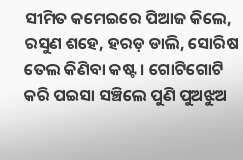ସୀମିତ କମେଇରେ ପିଆଜ କିଲେ, ରସୁଣ ଶହେ, ହରଡ଼ ଡାଲି, ସୋରିଷ ତେଲ କିଣିବା କଷ୍ଟ। ଗୋଟିଗୋଟି କରି ପଇସା ସଞ୍ଚିଲେ ପୁଣି ପୁଅଝୁଅ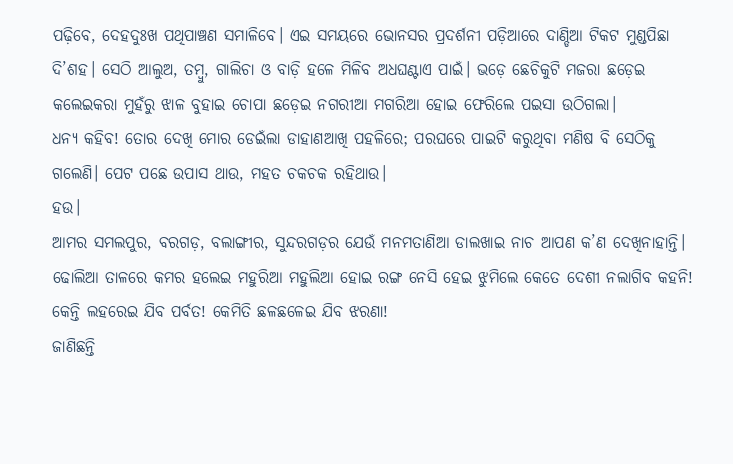ପଢ଼ିବେ, ଦେହଦୁଃଖ ପଥିପାଞ୍ଚଣ ସମାଳିବେ। ଏଇ ସମୟରେ ଭୋନସର ପ୍ରଦର୍ଶନୀ ପଡ଼ିଆରେ ଦାଣ୍ଡିଆ ଟିକଟ ମୁଣ୍ଡପିଛା ଦି’ଶହ। ସେଠି ଆଲୁଅ, ତମ୍ବୁ, ଗାଲିଚା ଓ ବାଡ଼ି ହଳେ ମିଳିବ ଅଧଘଣ୍ଟାଏ ପାଇଁ। ଭଡ଼େ ଛେଚିକୁଟି ମଜରା ଛଡ଼େଇ କଲେଇକରା ମୁହଁରୁ ଝାଳ ବୁହାଇ ଚୋପା ଛଡ଼େଇ ନଗରୀଆ ମଗରିଆ ହୋଇ ଫେରିଲେ ପଇସା ଉଠିଗଲା।
ଧନ୍ୟ କହିବ! ତୋର ଦେଖି ମୋର ଡେଇଁଲା ଡାହାଣଆଖି ପହଳିରେ; ପରଘରେ ପାଇଟି କରୁଥିବା ମଣିଷ ବି ସେଠିକୁ ଗଲେଣି। ପେଟ ପଛେ ଉପାସ ଥାଉ, ମହତ ଚକଚକ ରହିଥାଉ।
ହଉ।
ଆମର ସମଲପୁର, ବରଗଡ଼, ବଲାଙ୍ଗୀର, ସୁନ୍ଦରଗଡ଼ର ଯେଉଁ ମନମତାଣିଆ ଡାଲଖାଇ ନାଚ ଆପଣ କ’ଣ ଦେଖିନାହାନ୍ତି। ଢୋଲିଆ ତାଳରେ କମର ହଲେଇ ମହୁରିଆ ମହୁଲିଆ ହୋଇ ରଙ୍ଗ ନେସି ହେଇ ଝୁମିଲେ କେତେ ଦେଶୀ ନଲାଗିବ କହନି! କେନ୍ତି ଲହରେଇ ଯିବ ପର୍ବତ! କେମିତି ଛଳଛଳେଇ ଯିବ ଝରଣା!
ଜାଣିଛନ୍ତି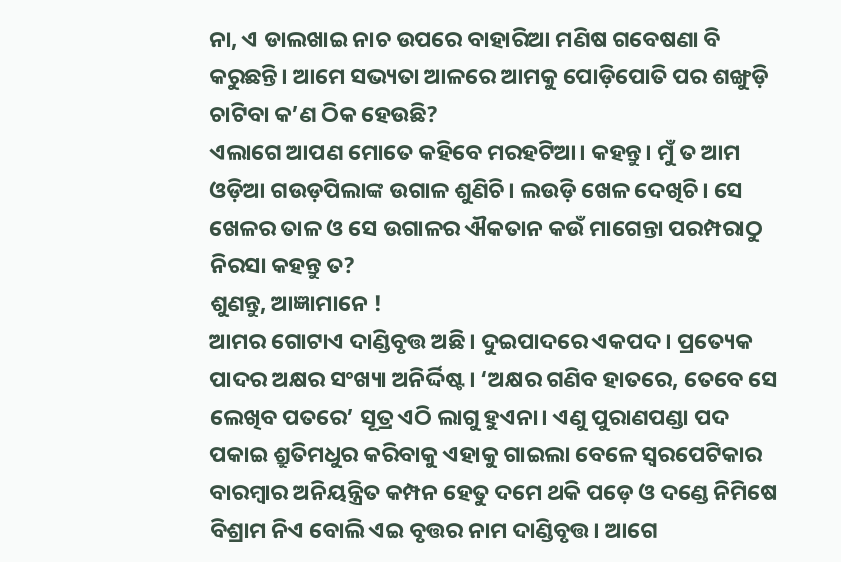ନା, ଏ ଡାଲଖାଇ ନାଚ ଉପରେ ବାହାରିଆ ମଣିଷ ଗବେଷଣା ବି କରୁଛନ୍ତି। ଆମେ ସଭ୍ୟତା ଆଳରେ ଆମକୁ ପୋଡ଼ିପୋତି ପର ଶଙ୍ଖୁଡ଼ି ଚାଟିବା କ’ଣ ଠିକ ହେଉଛି?
ଏଲାଗେ ଆପଣ ମୋତେ କହିବେ ମରହଟିଆ। କହନ୍ତୁ। ମୁଁ ତ ଆମ ଓଡ଼ିଆ ଗଉଡ଼ପିଲାଙ୍କ ଉଗାଳ ଶୁଣିଚି। ଲଉଡ଼ି ଖେଳ ଦେଖିଚି। ସେ ଖେଳର ତାଳ ଓ ସେ ଉଗାଳର ଐକତାନ କଉଁ ମାଗେନ୍ତା ପରମ୍ପରାଠୁ ନିରସା କହନ୍ତୁ ତ?
ଶୁଣନ୍ତୁ, ଆଜ୍ଞାମାନେ !
ଆମର ଗୋଟାଏ ଦାଣ୍ଡିବୃତ୍ତ ଅଛି। ଦୁଇପାଦରେ ଏକପଦ। ପ୍ରତ୍ୟେକ ପାଦର ଅକ୍ଷର ସଂଖ୍ୟା ଅନିର୍ଦ୍ଦିଷ୍ଟ। ‘ଅକ୍ଷର ଗଣିବ ହାତରେ, ତେବେ ସେ ଲେଖିବ ପତରେ’ ସୂତ୍ର ଏଠି ଲାଗୁ ହୁଏନା। ଏଣୁ ପୁରାଣପଣ୍ଡା ପଦ ପକାଇ ଶ୍ରୁତିମଧୁର କରିବାକୁ ଏହାକୁ ଗାଇଲା ବେଳେ ସ୍ବରପେଟିକାର ବାରମ୍ବାର ଅନିୟନ୍ତ୍ରିତ କମ୍ପନ ହେତୁ ଦମେ ଥକି ପଡ଼େ ଓ ଦଣ୍ଡେ ନିମିଷେ ବିଶ୍ରାମ ନିଏ ବୋଲି ଏଇ ବୃତ୍ତର ନାମ ଦାଣ୍ଡିବୃତ୍ତ। ଆଗେ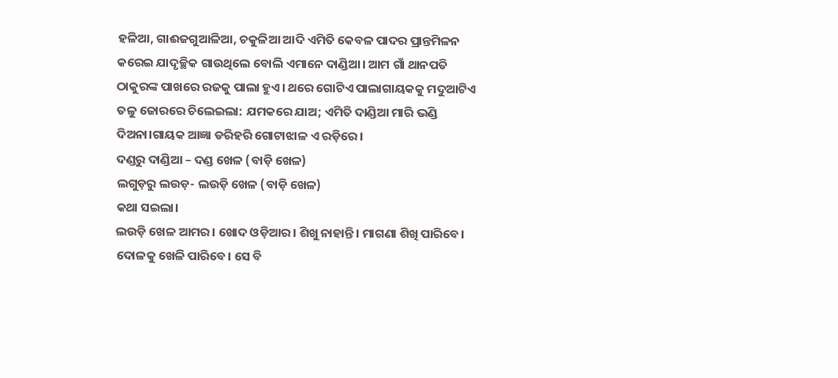ହଳିଆ, ଗାଈଜଗୁଆଳିଆ, ଚକୁଳିଆ ଆଦି ଏମିତି କେବଳ ପାଦର ପ୍ରାନ୍ତମିଳନ କରେଇ ଯାଦୃଚ୍ଛିକ ଗାଉଥିଲେ ବୋଲି ଏମାନେ ଦାଣ୍ଡିଆ। ଆମ ଗାଁ ଥାନପତି ଠାକୁରଙ୍କ ପାଖରେ ରଜକୁ ପାଲା ହୁଏ। ଥରେ ଗୋଟିଏ ପାଲାଗାୟକକୁ ମଦୁଆଟିଏ ତଳୁ ଜୋରରେ ଚିଲେଇଲା: ଯମକରେ ଯାଅ; ଏମିତି ଦାଣ୍ଡିଆ ମାରି ଭଣ୍ଡି ଦିଅନା।ଗାୟକ ଆଜ୍ଞା ଡରିହରି ଗୋଟାଝାଳ ଏ ରଡ଼ିରେ।
ଦଣ୍ଡରୁ ଦାଣ୍ଡିଆ – ଦଣ୍ଡ ଖେଳ (ବାଡ଼ି ଖେଳ)
ଲଗୁଡ଼ରୁ ଲଉଡ଼- ଲଉଡ଼ି ଖେଳ (ବାଡ଼ି ଖେଳ)
କଥା ସଇଲା।
ଲଉଡ଼ି ଖେଳ ଆମର। ଖୋଦ ଓଡ଼ିଆର। ଶିଖୁ ନାହାନ୍ତି। ମାଗଣା ଶିଖି ପାରିବେ। ଦୋଳକୁ ଖେଳି ପାରିବେ। ସେ ବି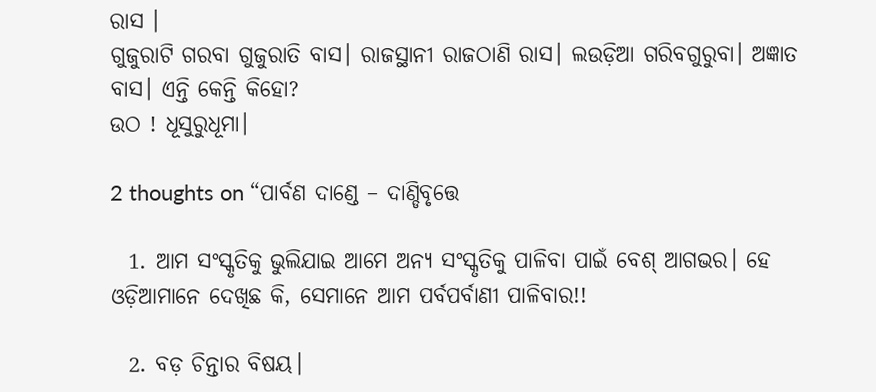ରାସ ।
ଗୁଜୁରାଟି ଗରବା ଗୁଜୁରାତି ବାସ। ରାଜସ୍ଥାନୀ ରାଜଠାଣି ରାସ। ଲଉଡ଼ିଆ ଗରିବଗୁରୁବା। ଅଜ୍ଞାତ ବାସ। ଏନ୍ତି କେନ୍ତି କିହୋ?
ଉଠ ! ଧୂସୁରୁଧୂମା।

2 thoughts on “ପାର୍ବଣ ଦାଣ୍ଡେ – ଦାଣ୍ଡିବୃତ୍ତେ

  1. ଆମ ସଂସ୍କୃତିକୁ ଭୁଲିଯାଇ ଆମେ ଅନ୍ୟ ସଂସ୍କୃତିକୁ ପାଳିବା ପାଇଁ ବେଶ୍ ଆଗଭର। ହେ ଓଡ଼ିଆମାନେ ଦେଖିଛ କି, ସେମାନେ ଆମ ପର୍ବପର୍ବାଣୀ ପାଳିବାର!!

  2. ବଡ଼ ଚିନ୍ତାର ବିଷୟ।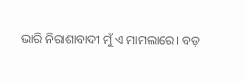ଭାରି ନିରାଶାବାଦୀ ମୁଁ ଏ ମାମଲାରେ। ବଡ଼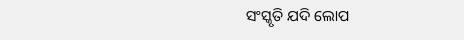ସଂସ୍କୃତି ଯଦି ଲୋପ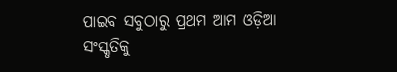ପାଇବ ସବୁଠାରୁ ପ୍ରଥମ ଆମ ଓଡ଼ିଆ ସଂସ୍କୃତିକୁ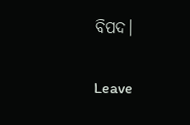ବିପଦ।

Leave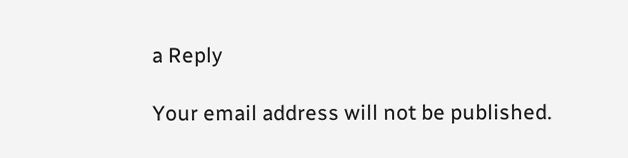a Reply

Your email address will not be published.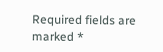Required fields are marked *